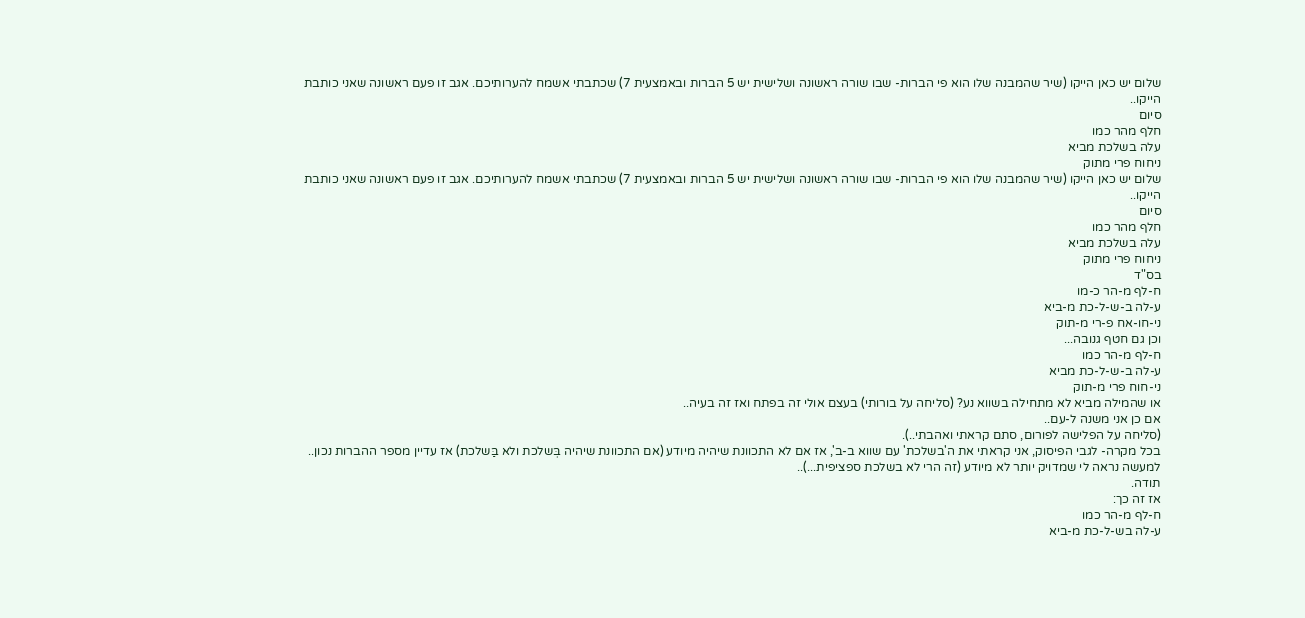שלום יש כאן הייקו (שיר שהמבנה שלו הוא פי הברות- שבו שורה ראשונה ושלישית יש 5 הברות ובאמצעית 7) שכתבתי אשמח להערותיכם. אגב זו פעם ראשונה שאני כותבת הייקו..
סיום
חלף מהר כמו
עלה בשלכת מביא
ניחוח פרי מתוק
שלום יש כאן הייקו (שיר שהמבנה שלו הוא פי הברות- שבו שורה ראשונה ושלישית יש 5 הברות ובאמצעית 7) שכתבתי אשמח להערותיכם. אגב זו פעם ראשונה שאני כותבת הייקו..
סיום
חלף מהר כמו
עלה בשלכת מביא
ניחוח פרי מתוק
בס"ד
ח-לף מ-הר כ-מו
ע-לה ב-ש-ל-כת מ-ביא
ני-חו-אח פ-רי מ-תוק
וכן גם חטף גנובה...
ח-לף מ-הר כמו
ע-לה ב-ש-ל-כת מביא
ני-חוח פרי מ-תוק
או שהמילה מביא לא מתחילה בשווא נע? (סליחה על בורותי) בעצם אולי זה בפתח ואז זה בעיה..
אם כן אני משנה ל-עם..
(סליחה על הפלישה לפורום, סתם קראתי ואהבתי..).
בכל מקרה- לגבי הפיסוק, אני קראתי את ה'בשלכת' עם שווא ב-ב', אז אם לא התכוונת שיהיה מיודע (אם התכוונת שיהיה בְּשלכת ולא בַּשלכת) אז עדיין מספר ההברות נכון..
למעשה נראה לי שמדויק יותר לא מיודע (זה הרי לא בשלכת ספציפית...)..
תודה.
אז זה כך:
ח-לף מ-הר כמו
ע-לה בש-ל-כת מ-ביא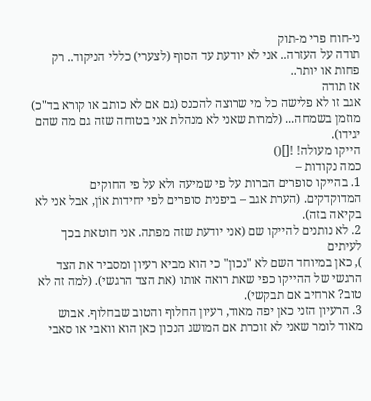ני-חוח פרי מ-תוק
תודה על העזרה.. אני לא יודעת עד הסוף (לצערי) כללי הניקוד.. רק פחות או יותר..
אז תודה
אגב זו לא פלישה כל מי שרוצה להכנס (גם אם לא כותב או קורא בד"כ) מוזמן בשמחה... (למרות שאני לא מנהלת אני בטוחה שזה גם מה שהם יגידו).
הייקו מעולה! ![]()
כמה נקודות –
1. בהייקו סופרים הברות על פי שמיעה ולא על פי החוקים המדוקדקים. (הערת אגב – ביפנית סופרים לפי יחידות אוֹן, אבל אני לא בקיאה בזה).
2. לא נותנים להייקו שם (אני יודעת שזה מפתה. אני חוטאת בכך לעיתים
), כאן במיוחד השם לא "נכון" כי הוא מביא רעיון ומסביר את הצד הרגשי של ההייקו כפי שאת רואה אותו (את הצד הרגשי). (למה זה לא טוב? ארחיב אם תבקשי).
3. הרעיון הזני כאן יפה מאוד, רעיון החלוף והטוב שבחלוף. אבוש מאוד לומר שאני לא זוכרת אם המושג הנכון כאן הוא וואבי או סאבי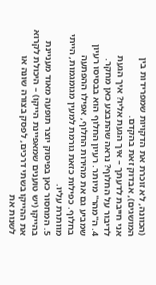(הכוונה, לא זוכרת את הדקויות שמפרידות בין המושגים), אבדוק זאת בהקדם.
אני חייבת לדעתך – איך הגעת אליו? איך הגעת לדיבור על החלוף? נראה שהתבצע כאן מחקר.
4. ה"מהר" מיותר. רעיון החלוף הוא בבסיסו רעיון שמביע גם את מהירות החלוף, אפילו ההפתעה בחלוף. כפילות כזאת גורמת למעין מגומגמות, הייתי מוותרת עליו.
5. המחסור כאן בפיסוק יוצר תופעה מאוד מעניינת בהייקו (יש טוענים שמאפיינת הייקו) – היכולת לקרוא את ההייקו בשתי דרכים, לפסק בצורה שונה או לשנות את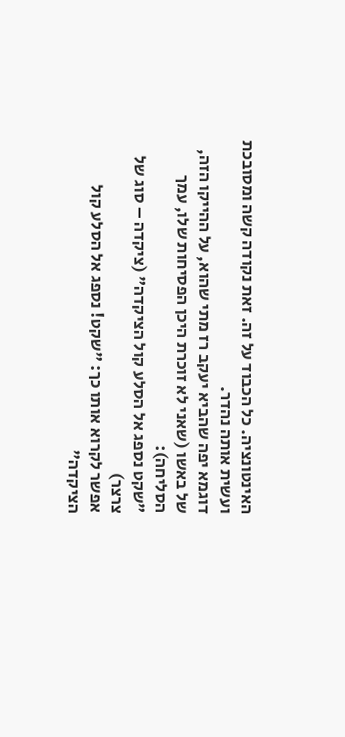האינטונציה. כל הכבוד על זה. זאת נקודה קשה ומסובכת ועשית אותה נהדר.
דוגמא יפה שהביא יעקב רז מתי שהוא, על ההייקו הזה, של באשו (שאני לא זוכרת היכן הפסיחות שלו, עמך הסליחה):
"שקט נספג אל הסלע קול הציקדה" (ציקדה – סוג של צרצר)
אפשר לקרוא אותו כך: "שקט! נספג אל הסלע קול הציקדה"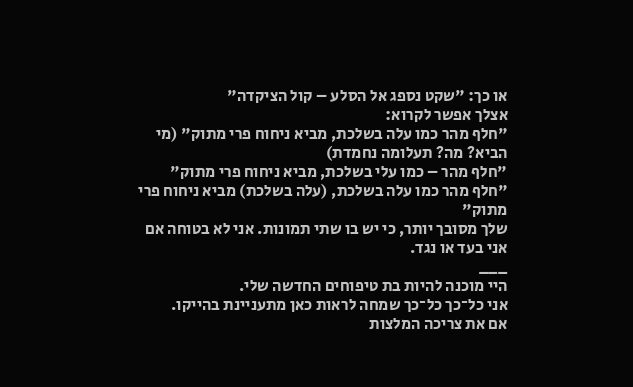או כך: "שקט נספג אל הסלע – קול הציקדה"
אצלך אפשר לקרוא:
"חלף מהר כמו עלה בשלכת, מביא ניחוח פרי מתוק" (מי הביא? מה? תעלומה נחמדת)
"חלף מהר – כמו עלי בשלכת, מביא ניחוח פרי מתוק"
"חלף מהר כמו עלה בשלכת, (עלה בשלכת) מביא ניחוח פרי מתוק"
שלך מסובך יותר, כי יש בו שתי תמונות. אני לא בטוחה אם אני בעד או נגד.
___
היי מוכנה להיות בת טיפוחים החדשה שלי.
אני כל־כך כל־כך שמחה לראות כאן מתעניינת בהייקו.
אם את צריכה המלצות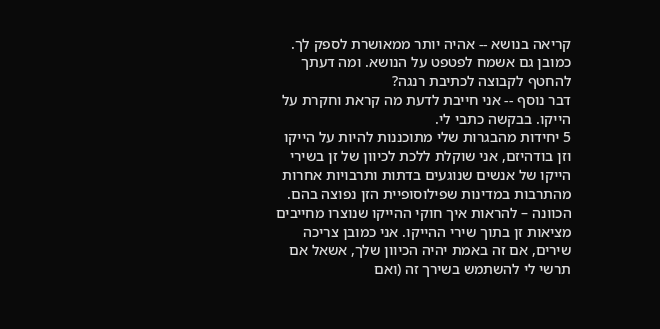קריאה בנושא -- אהיה יותר ממאושרת לספק לך. כמובן גם אשמח לפטפט על הנושא. ומה דעתך להחטף לקבוצה לכתיבת רנגה?
דבר נוסף -- אני חייבת לדעת מה קראת וחקרת על הייקו. בבקשה כתבי לי.
5 יחידות מהבגרות שלי מתוכננות להיות על הייקו וזן בודהיזם, אני שוקלת ללכת לכיוון של זן בשירי הייקו של אנשים שנוגעים בדתות ותרבויות אחרות מהתרבות במדינות שפילוסופיית הזן נפוצה בהם. הכוונה – להראות איך חוקי ההייקו שנוצרו מחייבים מציאות זן בתוך שירי ההייקו. אני כמובן צריכה שירים, אם זה באמת יהיה הכיוון שלך, אשאל אם תרשי לי להשתמש בשירך זה (ואם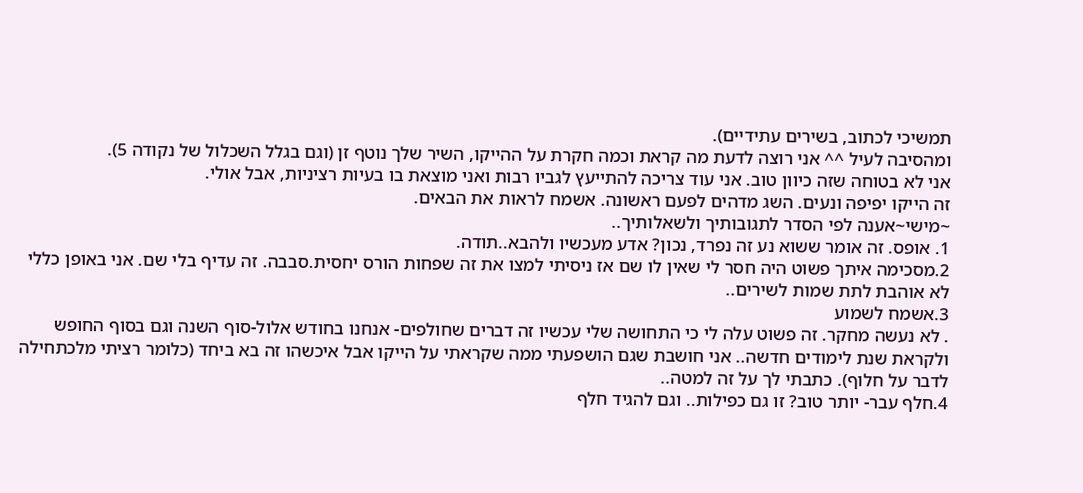תמשיכי לכתוב, בשירים עתידיים).
ומהסיבה לעיל ^^ אני רוצה לדעת מה קראת וכמה חקרת על ההייקו, השיר שלך נוטף זן (וגם בגלל השכלול של נקודה 5).
אני לא בטוחה שזה כיוון טוב. אני עוד צריכה להתייעץ לגביו רבות ואני מוצאת בו בעיות רציניות, אבל אולי.
זה הייקו יפיפה ונעים. השג מדהים לפעם ראשונה. אשמח לראות את הבאים.
~מישי~אענה לפי הסדר לתגובותיך ולשאלותיך..
1. אופס. זה אומר ששוא נע זה נפרד, נכון? אדע מעכשיו ולהבא..תודה.
2.מסכימה איתך פשוט היה חסר לי שאין לו שם אז ניסיתי למצו את זה שפחות הורס יחסית.סבבה. זה עדיף בלי שם. אני באופן כללי לא אוהבת לתת שמות לשירים..
3.אשמח לשמוע
. לא נעשה מחקר. זה פשוט עלה לי כי התחושה שלי עכשיו זה דברים שחולפים- אנחנו בחודש אלול-סוף השנה וגם בסוף החופש ולקראת שנת לימודים חדשה.. אני חושבת שגם הושפעתי ממה שקראתי על הייקו אבל איכשהו זה בא ביחד (כלומר רציתי מלכתחילה לדבר על חלוף). כתבתי לך על זה למטה..
4.חלף עבר- יותר טוב? זו גם כפילות.. וגם להגיד חלף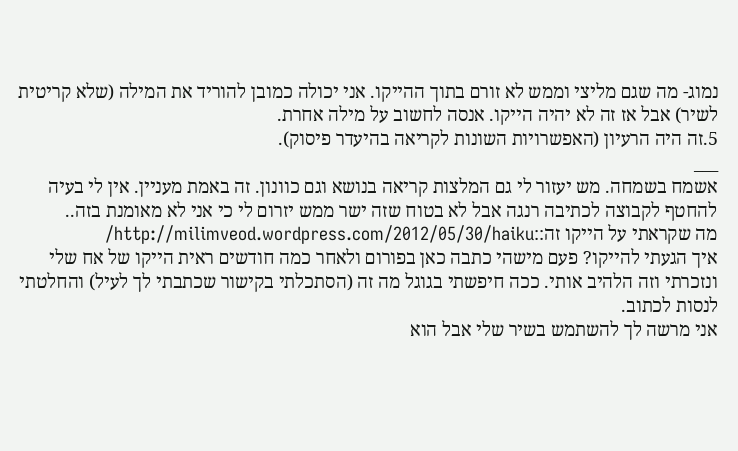נמוג- מה שגם מליצי וממש לא זורם בתוך ההייקו. אני יכולה כמובן להוריד את המילה (שלא קריטית לשיר) אבל אז זה לא יהיה הייקו. אנסה לחשוב על מילה אחרת.
5.זה היה הרעיון (האפשרויות השונות לקריאה בהיעדר פיסוק).
___
אשמח בשמחה. מש יעזור לי גם המלצות קריאה בנושא וגם כוונון. זה באמת מעניין. אין לי בעיה להחטף לקבוצה לכתיבה רנגה אבל לא בטוח שזה ישר ממש יזרום לי כי אני לא מאומנת בזה..
מה שקראתי על הייקו זה::http://milimveod.wordpress.com/2012/05/30/haiku/
איך הגעתי להייקו? פעם מישהי כתבה כאן בפורום ולאחר כמה חודשים ראית הייקו של אח שלי ונזכרתי וזה הלהיב אותי. ככה חיפשתי בגוגל מה זה (הסתכלתי בקישור שכתבתי לך לעיל) והחלטתי לנסות לכתוב.
אני מרשה לך להשתמש בשיר שלי אבל הוא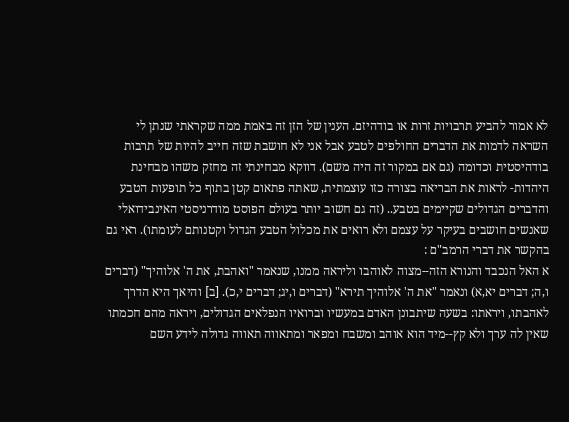לא אמור להביע תרבויות זרות או בודהיזם. הענין של הזן זה באמת ממה שקראתי שנתן לי השראה לדמות את הדברים החולפים לטבע אבל אני לא חושבת שזה חייב להיות של תרבות בודהיסטית וכדומה (גם אם במקור זה היה משם). דווקא מבחינתי זה מחזק משהו מבחינת היהדות- לראות את הבריאה בצורה כזו עוצמתית, שאתה פתאום קטן בתוף כל תופעות הטבע והדברים הגדולים שקיימים בטבע.. (זה גם חשוב יותר בעולם הפוסט מודרניסטי האינבידואלי שאנשים חושבים בעיקר על עצמם ולא רואים את מכלול הטבע הגדול וקטנותם לעומתו). ראי גם
בהקשר את דברי הרמב"ם :
א האל הנכבד והנורא הזה--מצוה לאוהבו וליראה ממנו, שנאמר "ואהבת, את ה' אלוהיך" (דברים ו,ה; דברים יא,א) ונאמר "את ה' אלוהיך תירא" (דברים ו,יג; דברים י,כ). [ב] והיאך היא הדרך לאהבתו, ויראתו: בשעה שיתבונן האדם במעשיו וברואיו הנפלאים הגדולים, ויראה מהם חכמתו שאין לה ערך ולא קץ--מיד הוא אוהב ומשבח ומפאר ומתאווה תאווה גדולה לידע השם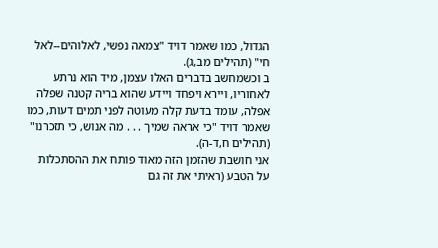הגדול, כמו שאמר דויד "צמאה נפשי, לאלוהים--לאל חי" (תהילים מב,ג).
ב וכשמחשב בדברים האלו עצמן, מיד הוא נרתע לאחוריו, ויירא ויפחד ויידע שהוא בריה קטנה שפלה אפלה, עומד בדעת קלה מעוטה לפני תמים דעות, כמו שאמר דויד "כי אראה שמיך . . . מה אנוש, כי תזכרנו" (תהילים ח,ד-ה).
אני חושבת שהזמן הזה מאוד פותח את ההסתכלות על הטבע (ראיתי את זה גם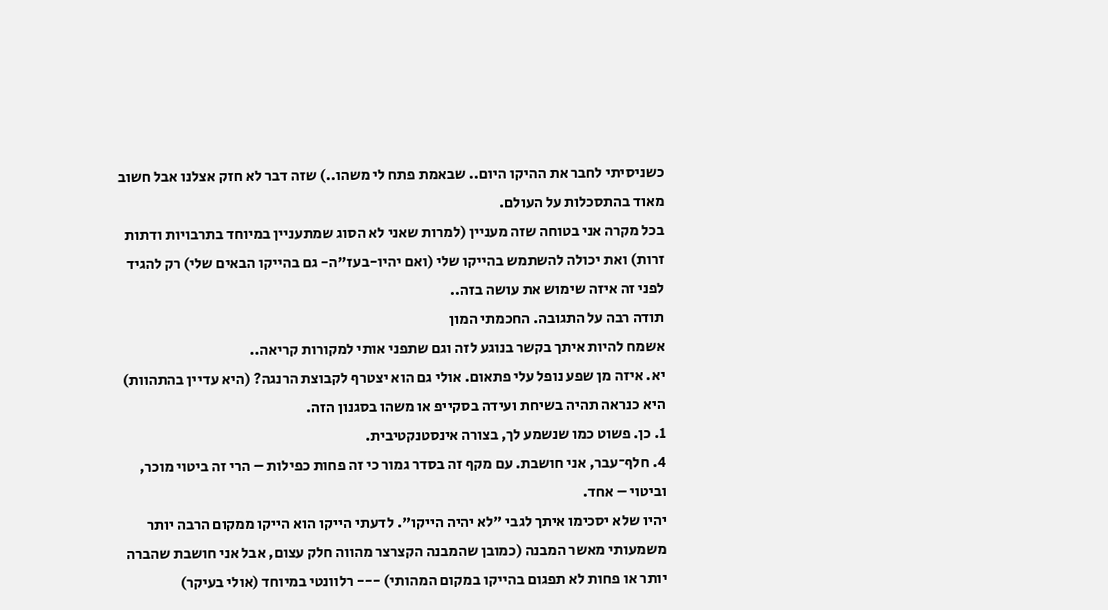כשניסיתי לחבר את ההיקו היום.. שבאמת פתח לי משהו..) שזה דבר לא חזק אצלנו אבל חשוב מאוד בהתסכלות על העולם.
בכל מקרה אני בטוחה שזה מעניין (למרות שאני לא הסוג שמתעניין במיוחד בתרבויות ודתות זרות) ואת יכולה להשתמש בהייקו שלי (ואם יהיו-בעז"ה- גם בהייקו הבאים שלי) רק להגיד לפני זה איזה שימוש את עושה בזה..
תודה רבה על התגובה. החכמתי המון
אשמח להיות איתך בקשר בנוגע לזה וגם שתפני אותי למקורות קריאה..
יא. איזה מן שפע נופל עלי פתאום. אולי גם הוא יצטרף לקבוצת הרנגה? (היא עדיין בהתהוות)
היא כנראה תהיה בשיחת ועידה בסקייפ או משהו בסגנון הזה.
1. כן. פשוט כמו שנשמע לך, בצורה אינסטנקטיבית.
4. חלף־עבר, אני חושבת. עם מקף זה בסדר גמור כי זה פחות כפילות – הרי זה ביטוי מוכר, וביטוי – אחד.
יהיו שלא יסכימו איתך לגבי "לא יהיה הייקו". לדעתי הייקו הוא הייקו ממקום הרבה יותר משמעותי מאשר המבנה (כמובן שהמבנה הקצרצר מהווה חלק עצום, אבל אני חושבת שהברה יותר או פחות לא תפגום בהייקו במקום המהותי) --- רלוונטי במיוחד (אולי בעיקר)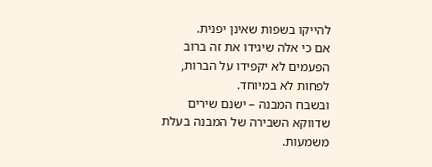להייקו בשפות שאינן יפנית.
אם כי אלה שיגידו את זה ברוב הפעמים לא יקפידו על הברות, לפחות לא במיוחד.
ובשבח המבנה – ישנם שירים שדווקא השבירה של המבנה בעלת משמעות.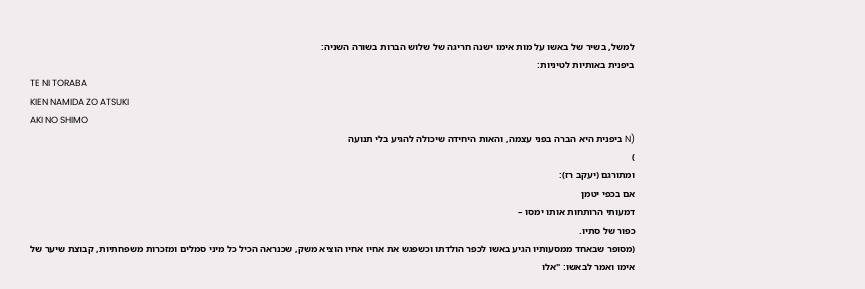למשל, בשיר של באשו על מות אימו ישנה חריגה של שלוש הברות בשורה השניה:
ביפנית באותיות לטיניות:
TE NI TORABA
KIEN NAMIDA ZO ATSUKI
AKI NO SHIMO
(N ביפנית היא הברה בפני עצמה, והאות היחידה שיכולה להגיע בלי תנועה
)
ומתורגם (יעקב רז):
אם בכפי יטמן
דמעותי הרותחות אותו ימסו –
כפור של סתיו.
(מסופר שבאחד ממסעותיו הגיע באשו לכפר הולדתו וכשפגש את אחיו אחיו הוציא משק, שכנראה הכיל כל מיני סמלים ומזכרות משפחתיות, קבוצת שיער של אימו ואמר לבאשו: "אלו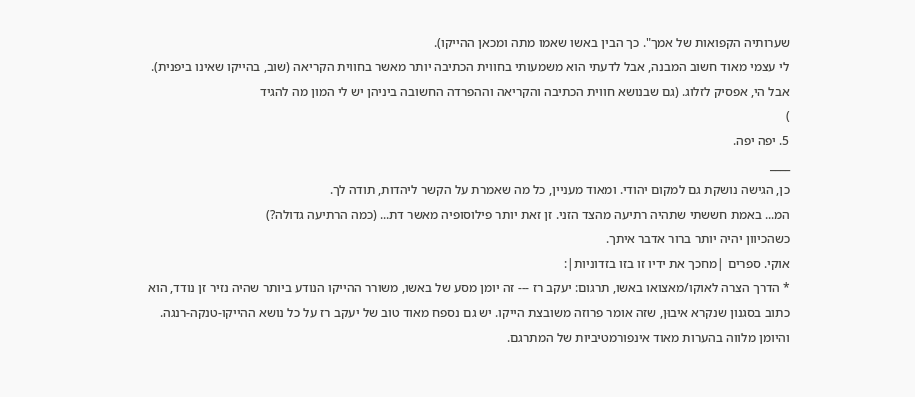שערותיה הקפואות של אמך". כך הבין באשו שאמו מתה ומכאן ההייקו).
לי עצמי מאוד חשוב המבנה, אבל לדעתי הוא משמעותי בחווית הכתיבה יותר מאשר בחווית הקריאה (שוב, בהייקו שאינו ביפנית).
אבל הי, אפסיק לזלוג. (גם שבנושא חווית הכתיבה והקריאה וההפרדה החשובה ביניהן יש לי המון מה להגיד
)
5. יפה יפה.
____
כן, הגישה נושקת גם למקום יהודי. ומאוד מעניין, כל מה שאמרת על הקשר ליהדות, תודה לך.
המ... באמת חששתי שתהיה רתיעה מהצד הזני. זן זאת יותר פילוסופיה מאשר דת... (כמה הרתיעה גדולה?)
כשהכיוון יהיה יותר ברור אדבר איתך.
אוקי. ספרים |מחכך את ידיו זו בזו בזדוניות|:
* הדרך הצרה לאוקו/מאצואו באשו, תרגום: יעקב רז --- זה יומן מסע של באשו, משורר ההייקו הנודע ביותר שהיה נזיר זן נודד, הוא כתוב בסגנון שנקרא איבוּן, שזה אומר פרוזה משובצת הייקו. יש גם נספח מאוד טוב של יעקב רז על כל נושא ההייקו-טנקה-רנגה. והיומן מלווה בהערות מאוד אינפורמטיביות של המתרגם.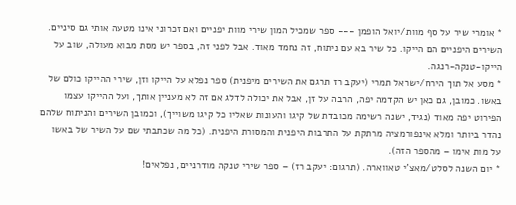* אומרי שיר על סף מוות/יואל הופמן --- ספר שמכיל המון שירי מוות יפניים ואם זכרוני אינו מטעה אותי גם סיניים. השירים היפניים הם הייקו. כל שיר בא עם ניתוח, זה נחמד מאוד. אבל לפני זה, בספר יש מסת מבוא מעולה, שוב על הייקו-טנקה-רנגה.
* מסע אל תוך הירח/ישראל תמרי (יעקב רז תרגם את השירים מיפנית) ספר נפלא על הייקו וזן, שירי ההייקו כולם של באשו. כמובן, גם כאן יש הקדמה יפה, הרבה על זן, אבל את יכולה לדלג אם זה לא מעניין אותך, ועל ההייקו עצמו הפירוט יפה מאוד (נגיד, ישנה רשימה מכובדת של קיגו והעונות שאליו כל קיגו משוייך), וכמובן השירים והניתוח שלהם נהדר ביותר ומלא אינפורמציה מרתקת על התרבות היפנית והמסורת היפנית. (כל מה שכתבתי שם על השיר של באשו על מות אימו – מהספר הזה).
* יום השנה לסלט/מאצ'י טאווארה. (תרגום: יעקב רז) – ספר שירי טנקה מודרניים, נפלאים!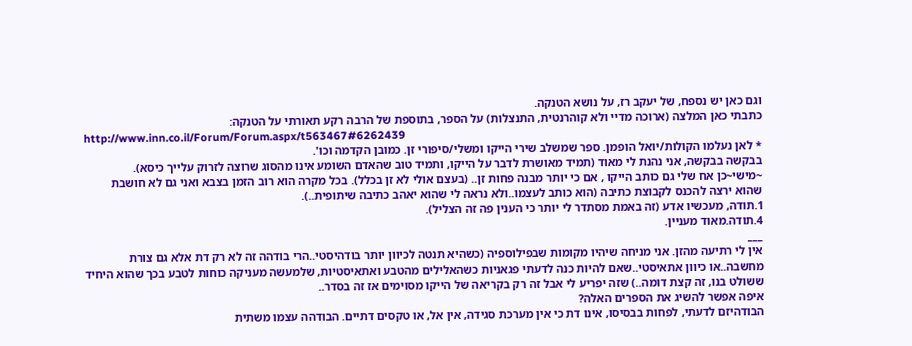וגם כאן יש נספח, של יעקב רז, על נושא הטנקה.
כתבתי כאן המלצה (ארוכה מדיי ולא קוהרנטית, התנצלות) על הספר, בתוספת של הרבה רקע תאורתי על הטנקה:
http://www.inn.co.il/Forum/Forum.aspx/t563467#6262439
* לאן נעלמו הקולות/יואל הופמן. ספר שמשלב שירי הייקו ומשלי/סיפורי זן. כמובן הקדמה וכו'.
בבקשה בבקשה, אני נהנת לי מאוד (תמיד מאושרת לדבר על הייקו, ותמיד טוב שהאדם השומע אינו מהסוג שרוצה לזרוק עלייך כיסא).
~מישי~כן אח שלי גם כותב הייקו , אם כי יותר מבנה פחות זן.. (בעצם אולי לא זן בכלל). בכל מקרה הוא רוב הזמן בצבא ואני גם לא חושבת שהוא ירצה להכנס לקבוצת כתיבה (הוא כותב לעצמו..ולא נראה לי שהוא יאהב כתיבה שיתופית..).
1.תודה, מעכשיו אדע (זה באמת מסתדר לי יותר כי הענין פה זה הצליל).
4.תודה.מאוד מעניין.
___
אין לי רתיעה מהזן. אני מניחה שיהיו מקומות שבפילוספיה (כשהיא תנטה לכיוון יותר בודהיסטי..הרי בודהה זה לא רק דת אלא גם צורת מחשבה..או כיוון אתאיסטי..שאם להיות כנה לדעתי פגאניות כשהאלילים מהטבע ואתאיסטיות, שלמעשה מעניקה כוחות לטבע בכך שהוא היחיד ששולט בנו, זה קצת דומה..) שזה יפריע לי אבל זה רק בקריאה של הייקו מסוימים אז זה בסדר..
איפה אפשר להשיג את הספרים האלה?
הבודהיזם לדעתי, לפחות בבסיסו, אינו דת כי אין מערכת סגידה, אין אל, או טקסים דתיים. הבודהה עצמו משתית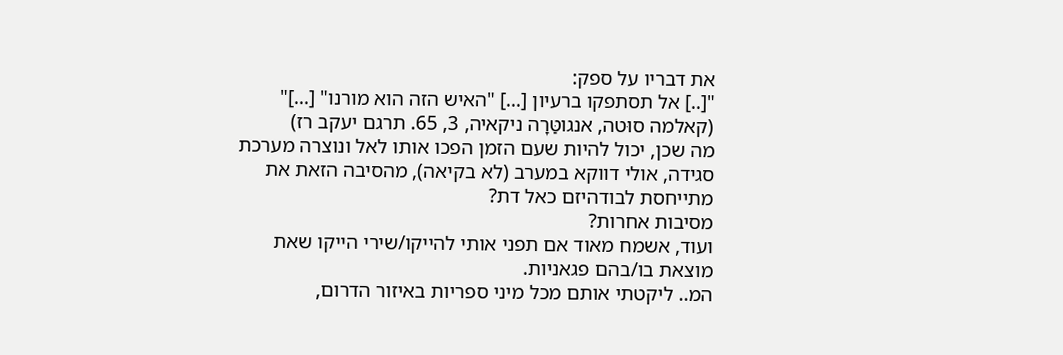את דבריו על ספק:
"[..] אל תסתפקו ברעיון [...] "האיש הזה הוא מורנו" [...]" (קאלמה סוּטה, אנגוטַּרָה ניקאיה, 3, 65. תרגם יעקב רז)
מה שכן, יכול להיות שעם הזמן הפכו אותו לאל ונוצרה מערכת סגידה, אולי דווקא במערב (לא בקיאה), מהסיבה הזאת את מתייחסת לבודהיזם כאל דת?
מסיבות אחרות?
ועוד, אשמח מאוד אם תפני אותי להייקו/שירי הייקו שאת מוצאת בו/בהם פגאניות.
המ.. ליקטתי אותם מכל מיני ספריות באיזור הדרום,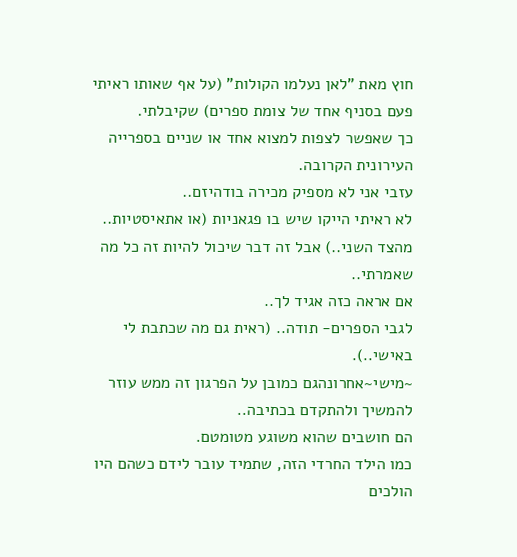חוץ מאת "לאן נעלמו הקולות" (על אף שאותו ראיתי פעם בסניף אחד של צומת ספרים) שקיבלתי.
כך שאפשר לצפות למצוא אחד או שניים בספרייה העירונית הקרובה.
עזבי אני לא מספיק מכירה בודהיזם..
לא ראיתי הייקו שיש בו פגאניות (או אתאיסטיות.. מהצד השני..) אבל זה דבר שיכול להיות זה כל מה שאמרתי..
אם אראה כזה אגיד לך..
לגבי הספרים- תודה.. (ראית גם מה שכתבת לי באישי..).
~מישי~אחרונהגם כמובן על הפרגון זה ממש עוזר להמשיך ולהתקדם בכתיבה..
הם חושבים שהוא משוגע מטומטם.
כמו הילד החרדי הזה, שתמיד עובר לידם כשהם היו הולכים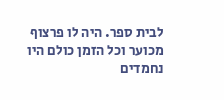לבית ספר. היה לו פרצוף מכוער וכל הזמן כולם היו נחמדים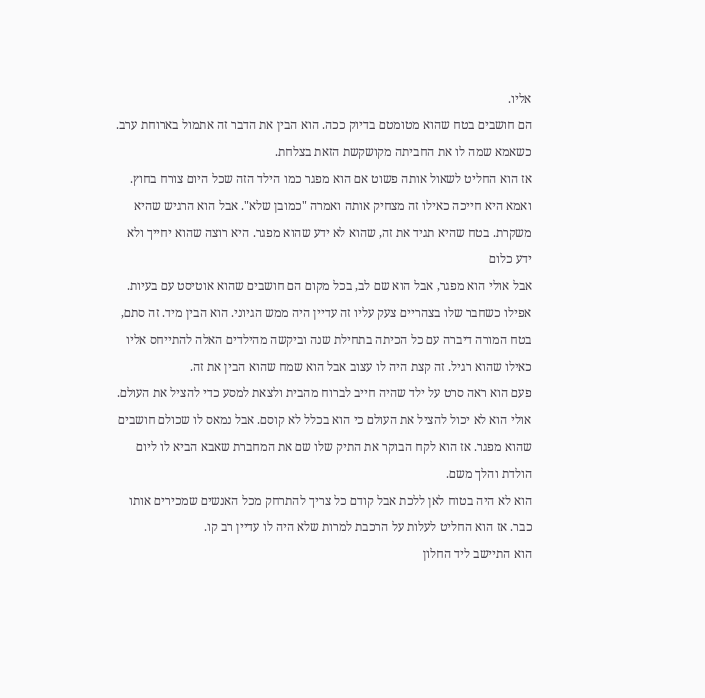אליו.
הם חושבים בטח שהוא מטומטם בדיוק ככה. הוא הבין את הדבר זה אתמול בארוחת ערב. כשאמא שמה לו את החביתה מקושקשת הזאת בצלחת.
אז הוא החליט לשאול אותה פשוט אם הוא מפגר כמו הילד הזה שכל היום צורח בחוץ. ואמא היא חייכה כאילו זה מצחיק אותה ואמרה "כמובן שלא". אבל הוא הרגיש שהיא משקרת. בטח שהיא תגיד את זה, שהוא לא ידע שהוא מפגר. היא רוצה שהוא יחייך ולא ידע כלום
אבל אולי הוא מפגר, אבל הוא שם לב, בכל מקום הם חושבים שהוא אוטיסט עם בעיות.
אפילו כשחבר שלו בצהריים צעק עליו זה עדיין היה ממש הגיוני. הוא הבין מיד. זה סתם, בטח המורה דיברה עם כל הכיתה בתחילת שנה וביקשה מהילדים האלה להתייחס אליו כאילו שהוא רגיל. זה קצת היה לו עצוב אבל הוא שמח שהוא הבין את זה.
פעם הוא ראה סרט על ילד שהיה חייב לברוח מהבית ולצאת למסע כדי להציל את העולם. אולי הוא לא יכול להציל את העולם כי הוא בכלל לא קוסם. אבל נמאס לו שכולם חושבים שהוא מפגר. אז הוא לקח הבוקר את התיק שלו שם את המחברת שאבא הביא לו ליום הולדת והלך משם.
הוא לא היה בטוח לאן ללכת אבל קודם כל צריך להתרחק מכל האנשים שמכירים אותו כבר. אז הוא החליט לעלות על הרכבת למרות שלא היה לו עדיין רב קו.
הוא התיישב ליד החלון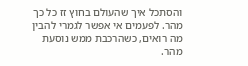והסתכל איך שהעולם בחוץ זז כל כך מהר. לפעמים אי אפשר לגמרי להבין מה רואים, כשהרכבת ממש נוסעת מהר.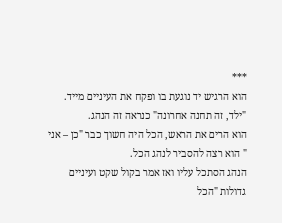***
הוא הרגיש יד נוגעת בו ופקח את העיניים מייד.
"ילד, זה תחנה אחרונה" כנראה זה הנהג.
הוא הרים את הראש, הכל היה חשוך כבר "כן – אני " הוא רצה להסביר לנהג הכל.
הנהג הסתכל עליו ואז אמר בקול שקט ועיניים גדולות "הכל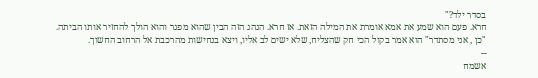בסדר ילד?"
חרא. פעם הוא שמע את אמא אומרת את המילה הזאת. אז חרא. הנהג הזה הבין שהוא מפגר והוא הולך להחזיר אותו הביתה.
"כן , אני מסתדר" הוא אמר בקול הכי חק שהצליח, שלא ישים לב אליו, ויצא בנחישות מהרכבת אל הרחוב החשוך.
--
אשמח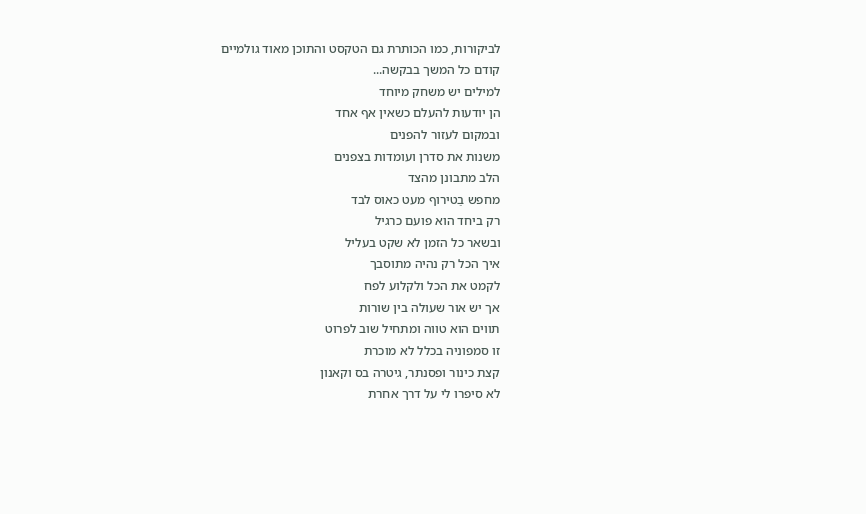לביקורות, כמו הכותרת גם הטקסט והתוכן מאוד גולמיים
קודם כל המשך בבקשה...
למילים יש משחק מיוחד
הן יודעות להעלם כשאין אף אחד
ובמקום לעזור להפנים
משנות את סדרן ועומדות בצפנים
הלב מתבונן מהצד
מחפש בַטירוף מעט כאוס לבד
רק ביחד הוא פועם כרגיל
ובשאר כל הזמן לא שקט בעליל
איך הכל רק נהיה מתוסבך
לקמט את הכל ולקלוע לפח
אך יש אור שעולה בין שורות
תווים הוא טווה ומתחיל שוב לפרוט
זו סמפוניה בכלל לא מוכרת
קצת כינור ופסנתר, גיטרה בס וקאנון
לא סיפרו לי על דרך אחרת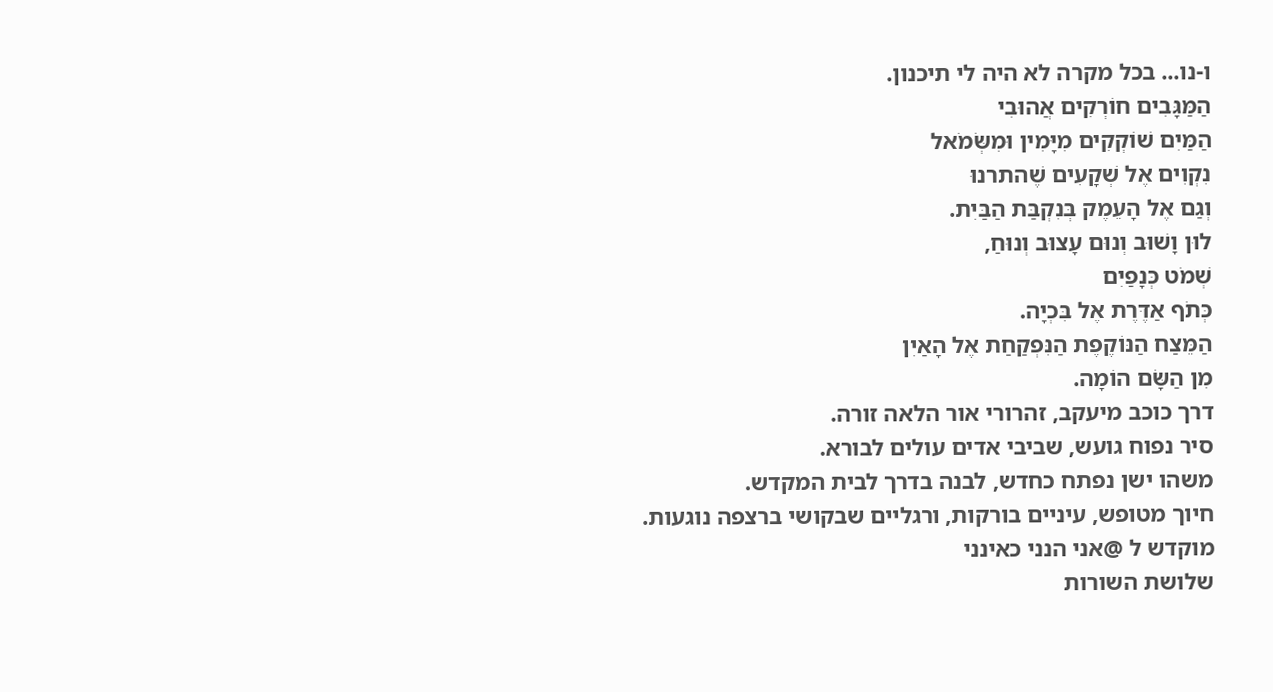ו-נו... בכל מקרה לא היה לי תיכנון.
הַמַּגָּבִים חוֹרְקִים אֲהוּבִי
הַמַּיִם שׁוֹקְקִים מִיָּמִין וּמִשְּׂמֹאל
נִקְוִים אֶל שְׁקָעִים שֶׁהתרנוּ
וְגַם אֶל הָעֵמֶק בְּנִקְבַּת הַבַּיִת.
לוּן וָשׁוּב וְנוּם עָצוּב וְנוּחַ,
שְׁמֹט כְּנָפַיִם
כְּתֹף אַדֶּרֶת אֶל בִּכְיָה.
הַמֵּצַח הַנּוֹקֶפֶת הַנִּפְקַחַת אֶל הָאַיִן
מִן הַשָּׂם הוֹמָה.
דרך כוכב מיעקב, זהרורי אור הלאה זורה.
סיר נפוח גועש, שביבי אדים עולים לבורא.
משהו ישן נפתח כחדש, לבנה בדרך לבית המקדש.
חיוך מטופש, עיניים בורקות, ורגליים שבקושי ברצפה נוגעות.
מוקדש ל @אני הנני כאינני
שלושת השורות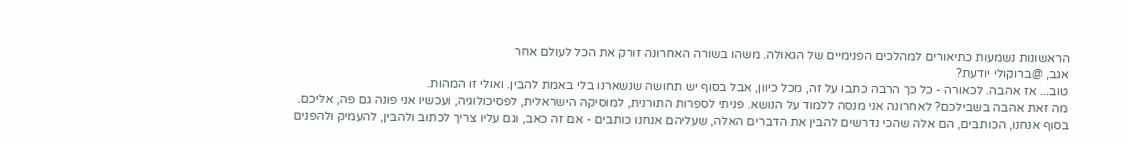הראשונות נשמעות כתיאורים למהלכים הפנימיים של הגאולה. משהו בשורה האחרונה זורק את הכל לעולם אחר
אגב, @ברוקולי יודעת?
טוב... אז אהבה. לכאורה - כל כך הרבה כתבו על זה, מכל כיוון, אבל בסוף יש תחושה שנשארנו בלי באמת להבין. ואולי זו המהות.
מה זאת אהבה בשבילכם? לאחרונה אני מנסה ללמוד על הנושא. פניתי לספרות התורנית, למוסיקה הישראלית, לפסיכולוגיה, ועכשיו אני פונה גם פה, אליכם.
בסוף אנחנו, הכותבים, הם אלה שהכי נדרשים להבין את הדברים האלה, שעליהם אנחנו כותבים - אם זה כאב, וגם עליו צריך לכתוב ולהבין, להעמיק ולהפנים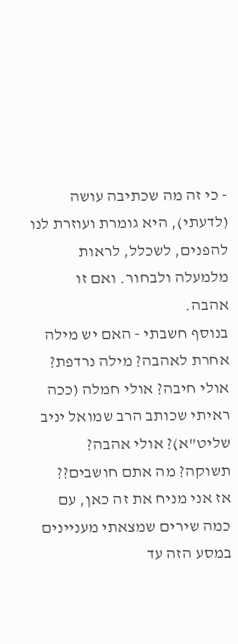- כי זה מה שכתיבה עושה (לדעתי), היא גומרת ועוזרת לנו להפנים, לשכלל, לראות מלמעלה ולבחור. ואם זו אהבה.
בנוסף חשבתי - האם יש מילה אחרת לאהבה? מילה נרדפת? אולי חיבה? אולי חמלה (ככה ראיתי שכותב הרב שמואל יניב שליט"א)? אולי אהבה? תשוקה? מה אתם חושבים??
אז אני מניח את זה כאן, עם כמה שירים שמצאתי מעניינים במסע הזה עד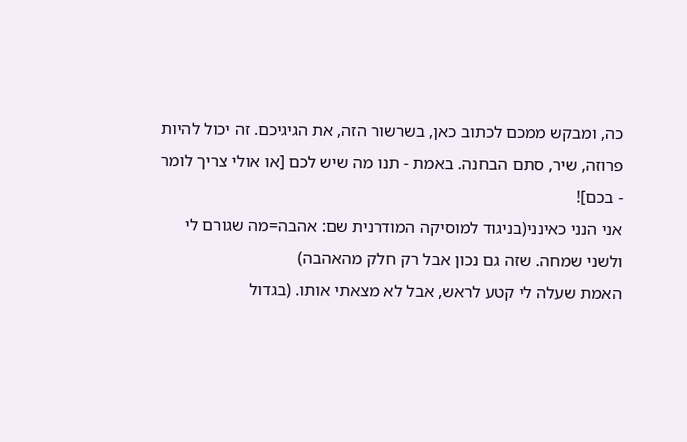כה, ומבקש ממכם לכתוב כאן, בשרשור הזה, את הגיגיכם. זה יכול להיות פרוזה, שיר, סתם הבחנה. באמת - תנו מה שיש לכם [או אולי צריך לומר - בכם]!
אני הנני כאינני(בניגוד למוסיקה המודרנית שם: אהבה=מה שגורם לי ולשני שמחה. שזה גם נכון אבל רק חלק מהאהבה)
האמת שעלה לי קטע לראש, אבל לא מצאתי אותו. (בגדול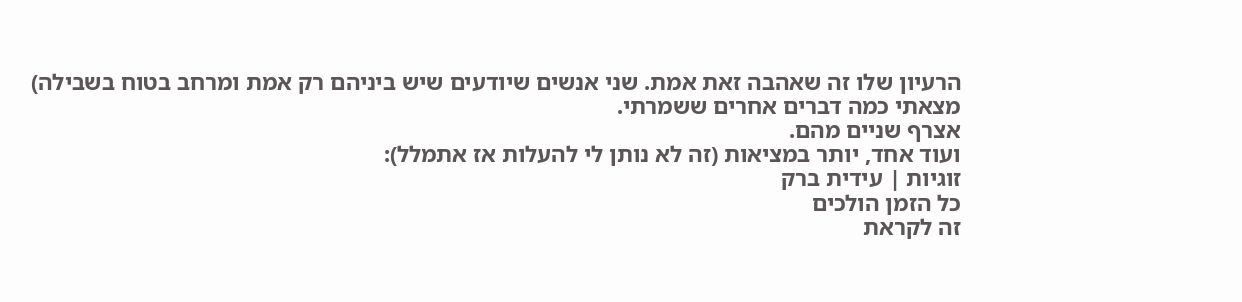הרעיון שלו זה שאהבה זאת אמת. שני אנשים שיודעים שיש ביניהם רק אמת ומרחב בטוח בשבילה)
מצאתי כמה דברים אחרים ששמרתי.
אצרף שניים מהם.
ועוד אחד, יותר במציאות (זה לא נותן לי להעלות אז אתמלל):
זוגיות | עידית ברק
כל הזמן הולכים
זה לקראת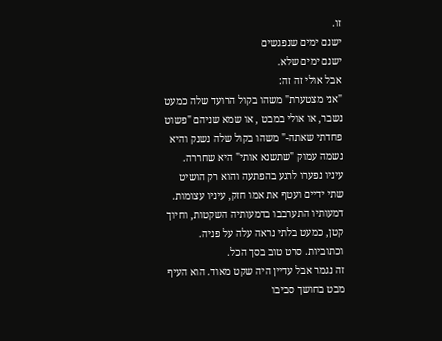זו.
ישנם ימים שנפגשים
ישנם ימים שלא.
אבל אולי זה זה:
"אני מצטערת" משהו בקול הרועד שלה כמעט נשבר, או אולי במבט , או שמא שניהם "פשוט פחדתי שאתה-" משהו בקול שלה נשנק והיא נשמה עמוק "שתשנא אותי" היא שחררה.
עיניו נפערו לרגע בהפתעה והוא רק הושיט שתי ידיים ועטף את אמו חזק, עיניו עצומות.
דמעותיו התערבבו בדמעותיה השקטות, וחיוך קטן, כמעט בלתי נראה עלה על פניה.
וכתוביות. סרט טוב בסך הכל.
זה נגמר אבל עדיין היה שקט מאוד. הוא העיף מבט בחושך סביבו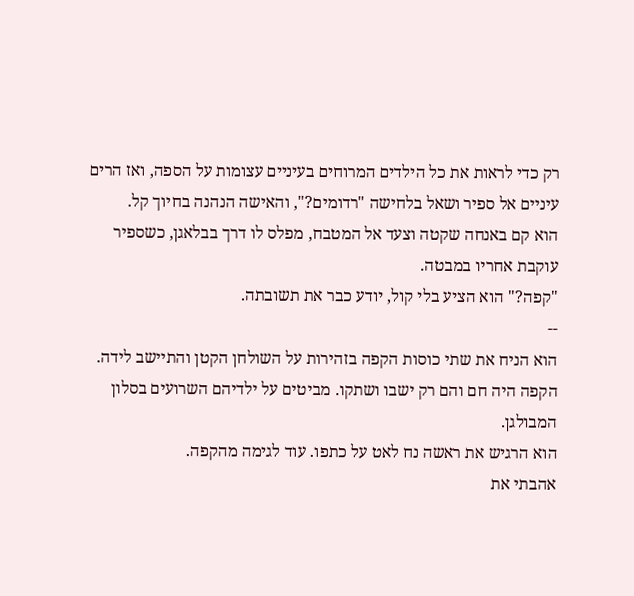רק כדי לראות את כל הילדים המרוחים בעיניים עצומות על הספה, ואז הרים עיניים אל ספיר ושאל בלחישה "רדומים?", והאישה הנהנה בחיוך קל.
הוא קם באנחה שקטה וצעד אל המטבח, מפלס לו דרך בבלאגן, כשספיר עוקבת אחריו במבטה.
"קפה?" הוא הציע בלי קול, יודע כבר את תשובתה.
--
הוא הניח את שתי כוסות הקפה בזהירות על השולחן הקטן והתיישב לידה.
הקפה היה חם והם רק ישבו ושתקו. מביטים על ילדיהם השרועים בסלון המבולגן.
הוא הרגיש את ראשה נח לאט על כתפו. עוד לגימה מהקפה.
אהבתי את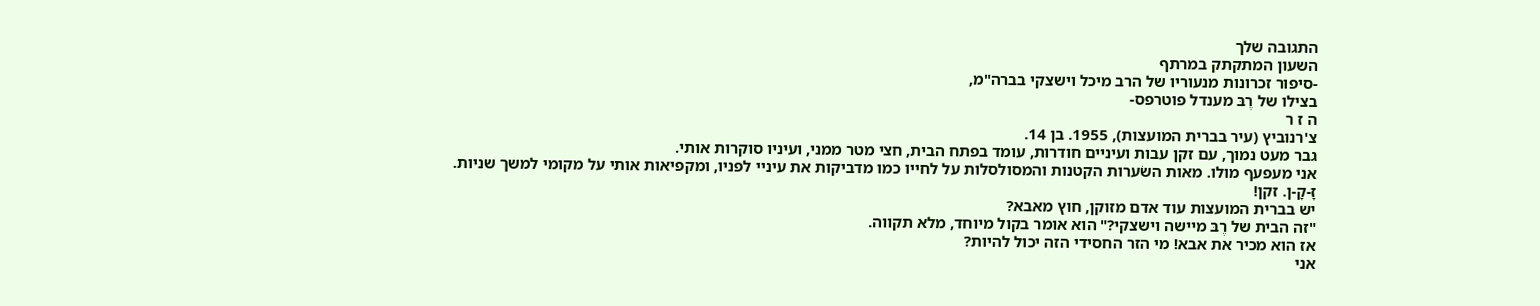התגובה שלך
השעון המתקתק במרתף
-סיפור זכרונות מנעוריו של הרב מיכל וישצקי בברה"מ,
בצילו של רֶבּ מענדל פוטרפס-
ה ז ר
צ'רנוביץ (עיר בברית המועצות), 1955. בן 14.
גבר מעט נמוך, עם זקן עבות ועיניים חודרות, עומד בפתח הבית, חצי מטר ממני, ועיניו סוקרות אותי.
אני מעפעף מולו. מאות השׂערות הקטנות והמסולסלות על לחייו כמו מדביקות את עיניי לפניו, ומקפיאות אותי על מקומי למשך שניות.
זָ-קָ-ן. זקן!
יש בברית המועצות עוד אדם מזוקן, חוץ מאבא?
"זה הבית של רֶבּ מיישה וישצקי?" הוא אומר בקול מיוחד, מלא תקווה.
אז הוא מכיר את אבא! מי הזר החסידי הזה יכול להיות?
אני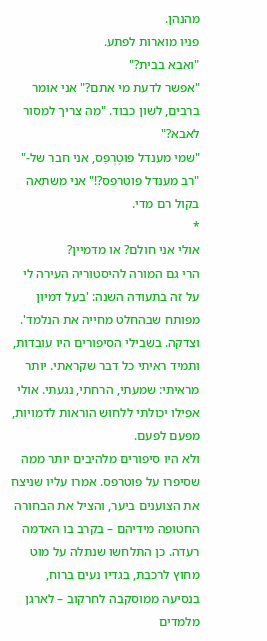מהנהן.
פניו מוארות לפתע.
"ואבא בבית?"
"אפשר לדעת מי אתם?" אני אומר ברבים, לשון כבוד. "מה צריך למסור לאבא?"
"שמי מענדל פוּטֶרְפַס, אני חבר של-"
"רב מענדל פוטרפס?!" אני משתאה בקול רם מדי.
*
אולי אני חולם? או מדמיין?
הרי גם המורה להיסטוריה העירה לי על זה בתעודה השנה: 'בעל דמיון מפותח שבהחלט מחייה את הנלמד'. וצדקה. בשבילי הסיפורים היו עובדות, ותמיד ראיתי כל דבר שקראתי. יותר מראיתי: שמעתי, הרחתי, נגעתי. אולי אפילו יכולתי ללחוש הוראות לדמויות, מפעם לפעם.
ולא היו סיפורים מלהיבים יותר ממה שסיפרו על פוטרפס. אמרו עליו שניצח את הצוענים ביער, והציל את הבחורה החטופה מידיהם – בקרב בו האדמה רעדה. כן התלחשו שנתלה על מוט מחוץ לרכבת, בגדיו נעים ברוח, בנסיעה ממוסקבה לחרקוב – לארגן מלמדים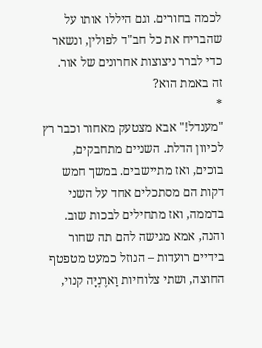לכמה בחורים. וגם היללו אותו על שהבריח את כל חב"ד לפולין, ונשאר כדי לברר ניצוצות אחרונים של אור.
זה באמת הוא?
*
"מענדל!" אבא מצטעק מאחור וכבר רץ לכיוון הדלת. השניים מתחבקים, בוכים, ואז מתיישבים. במשך חמש דקות הם מסתכלים אחד על השני בדממה, ואז מתחילים לבכות שוב.
והנה, אמא מגישה להם תה שחור בידיים רועדות – הנוזל כמעט מטפטף החוצה, ושתי צלוחיות וַארֶנְיָּה קנוי,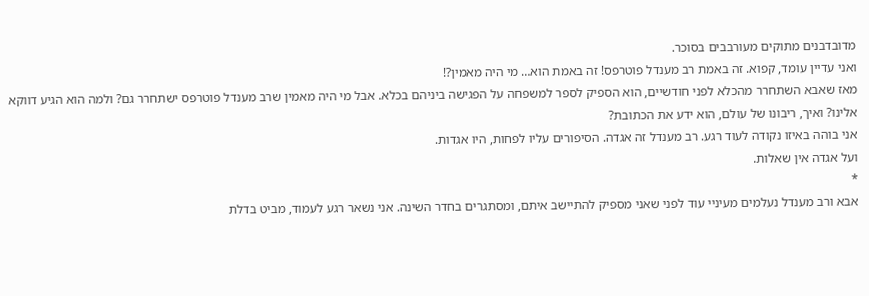מדובדבנים מתוקים מעורבבים בסוכר.
ואני עדיין עומד, קפוא. זה באמת רב מענדל פוטרפס! זה באמת הוא… מי היה מאמין?!
מאז שאבא השתחרר מהכלא לפני חודשיים, הוא הספיק לספר למשפחה על הפגישה ביניהם בכלא. אבל מי היה מאמין שרב מענדל פוטרפס ישתחרר גם? ולמה הוא הגיע דווקא אלינו? ואיך, ריבונו של עולם, הוא ידע את הכתובת?
אני בוהה באיזו נקודה לעוד רגע. רב מענדל זה אגדה. הסיפורים עליו לפחות, היו אגדות.
ועל אגדה אין שאלות.
*
אבא ורב מענדל נעלמים מעיניי עוד לפני שאני מספיק להתיישב איתם, ומסתגרים בחדר השינה. אני נשאר רגע לעמוד, מביט בדלת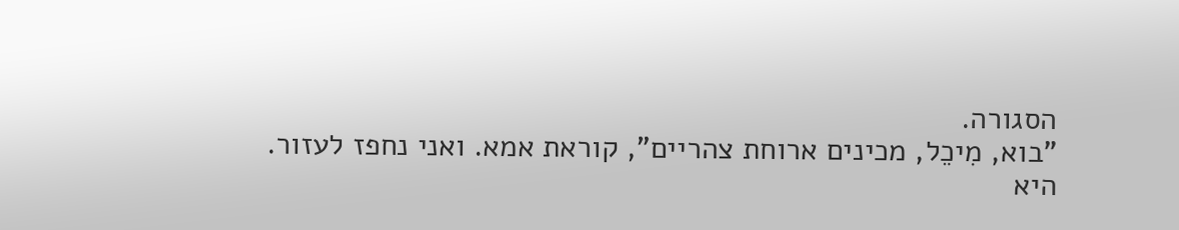הסגורה.
"בוא, מִיכֵל, מכינים ארוחת צהריים", קוראת אמא. ואני נחפז לעזור.
היא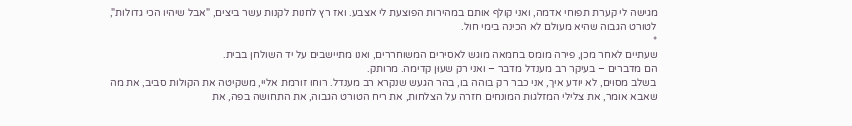מגישה לי קערת תפוחי אדמה, ואני קולף אותם במהירות הפוצעת לי אצבע. ואז רץ לחנות לקנות עשר ביצים, "אבל שיהיו הכי גדולות", לטורט הגבוה שהיא מעולם לא הכינה בימי חול.
*
שעתיים לאחר מכן, פירה מומס בחמאה מוגש לאסירים המשוחררים, ואנו מתיישבים על יד השולחן בבית.
הם מדברים – בעיקר רב מענדל מדבר – ואני רק שעוּן קדימה. מרותק.
בשלב מסוים, לא יודע איך, אני כבר רק בוהה בו, בהר הגעש שנקרא רב מענדל. רוחו זורמת אליי, משקיטה את הקולות סביב, את מה שאבא אומר, את צלילי המזלגות המונחים חזרה על הצלחות, את ריח הטורט הגבוה, את התחושה בפה, את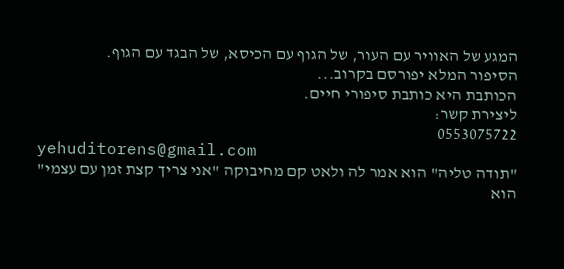המגע של האוויר עם העור, של הגוף עם הכיסא, של הבגד עם הגוף.
הסיפור המלא יפורסם בקרוב...
הכותבת היא כותבת סיפורי חיים.
ליצירת קשר:
0553075722
yehuditorens@gmail.com
"תודה טליה" הוא אמר לה ולאט קם מחיבוקה "אני צריך קצת זמן עם עצמי" הוא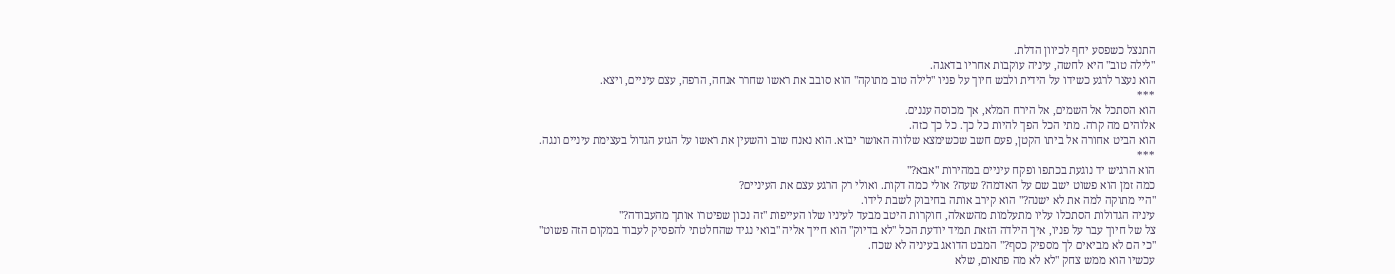התנצל כשפסע יחף לכיוון הדלת.
"לילה טוב" היא לחשה, עיניה עוקבות אחריו בדאגה.
הוא נעצר לרגע כשידו על הידית ולבש חיוך על פניו "לילה טוב מתוקה" הוא סובב את ראשו שחרר אנחה, הרפה, עצם עיניים, ויצא.
***
הוא הסתכל אל השמים, אל הירח המלא, אך מכוסה עננים.
אלוהים מה קרה. מתי הכל הפך להיות כל כך. כל כך כזה.
הוא הביט אחורה אל ביתו הקטן, פעם חשב שכשימצא שלווה האושר יבוא. הוא נאנח שוב והשעין את ראשו על הגזע הגדול בעצימת עיניים ונגה.
***
הוא הרגיש יד נוגעת בכתפו ופקח עיניים במהירות "אבא?"
כמה זמן הוא פשוט ישב שם על האדמה? שעה? אולי כמה דקות. ואולי רק הרגע עצם את העיניים?
"היי מתוקה למה את לא ישנה?" הוא קירב אותה בחיבוק לשבת לידו.
עיניה הגדולות הסתכלו עליו מתעלמות מהשאלה, חוקרות היטב מבעד לעיניו שלו העייפות "זה נכון שפיטרו אותך מהעבודה?"
צל של חיוך עבר על פניו, איך הילדה הזאת תמיד יודעת הכל "לא בדיוק" הוא חייך אליה "בואי נגיד שהחלטתי להפסיק לעבוד במקום הזה פשוט"
"כי הם לא מביאים לך מספיק כסף?" המבט הדואג בעיניה לא שכח.
עכשיו הוא ממש צחק "לא לא מה פתאום, שלא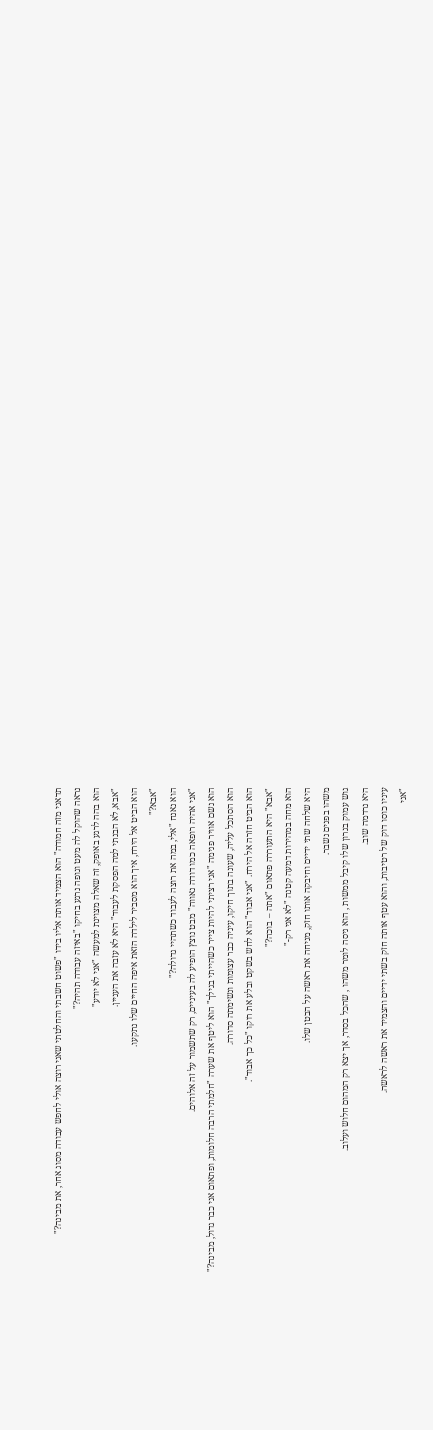תדאגי מזה חמודה" הוא הצמיד אותה אליו בידו "פשוט חשבתי והחלטתי שאני רוצה אולי לחפש עבודה מסוג אחר, את מבינה?"
נראה שהוקל לה מעט וגופה נרגע בחיקו "באיזה עבודה תהיה?"
הוא בהה לרגע באופק, זה שאלה מצוינת למעשה "אני לא יודע"
"אבא, לא הבנתי למה הפסקת לעבוד" היא לא עזבה את העניין.
הוא הביט אל הירח, איך הוא מסביר לילדה הזאת איפה החיים שלו נתקעו.
"אבא?"
הוא נאנח "אלי, במה את רוצה לעבוד כשתהיי גדולה?"
"אני אהיה רופאה כמו דודה נאווה" מבט נוצץ הופיע לה בעיניים, רק שתשמור על זה אלוהים.
הוא נשם אוויר פנימה "אני רציתי להיות צייר כשהייתי בגילך" הוא ליטף את שערה "חלמתי הרבה חלומות, ופתאום אני כבר גדול, מבינה?"
הוא הסתכל עליה, שעונה בתוך חיקו, עיניה כבר עצומות ונשימתה סדורה.
הוא הביט חזרה אל הירח. "אני אבוד" הוא לחש בשקט ובלע את רוקו "כל כך אבוד".
"אבא" היא התעוררה פתאום "אתה – בוכה?"
הוא מחה במהירות דמעה קטנה "לא אני רק-"
היא שלחה שתי ידיים וחיבקה אותו חזק, מניחה את ראשה על הבטן שלו.
משהו בפנים נשבר.
גוש עמוק בגרון שלו קיבל ממשות , הוא ניסה לומר משהו , שהכל בסדר, אך יצא רק המהום חלוש ועלוב.
היא נרדמה שוב.
עיניו כוסו דוק של רטיבות, והוא עטף אותה חזק בשתי ידיים והצמיד את ראשה לראשה.
"אני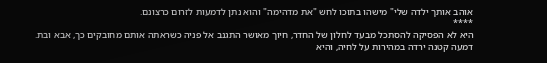אוהב אותך ילדה שלי" מישהו בתוכו לחש "את מדהימה" והוא נתן לדמעות לזרום כרצונם.
****
היא לא הפסיקה להסתכל מבעד לחלון של החדר, חיוך מאושר התגנב אל פניה כשראתה אותם מחובקים כך, אבא ובת.
דמעה קטנה ירדה במהירות על לחיה, והיא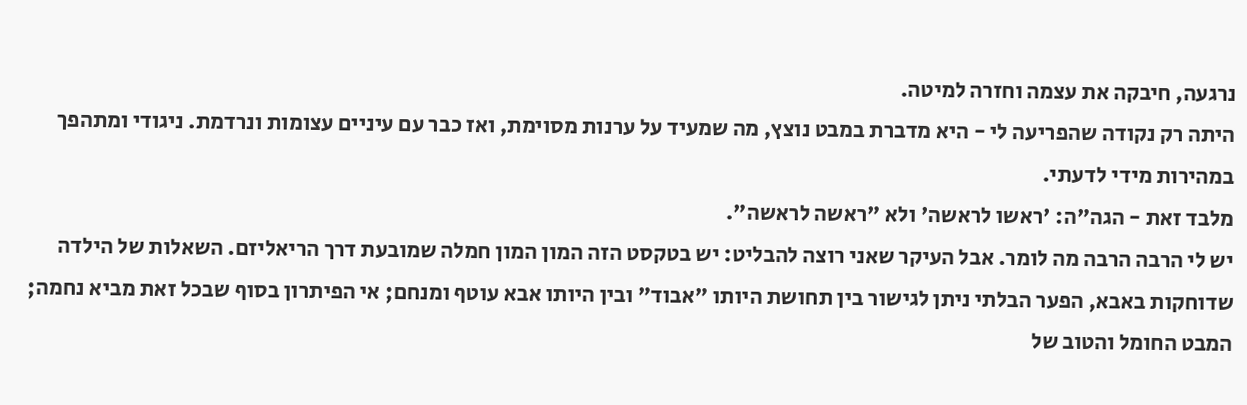נרגעה, חיבקה את עצמה וחזרה למיטה.
היתה רק נקודה שהפריעה לי - היא מדברת במבט נוצץ, מה שמעיד על ערנות מסוימת, ואז כבר עם עיניים עצומות ונרדמת. ניגודי ומתהפך במהירות מידי לדעתי.
מלבד זאת - הגה"ה: 'ראשו לראשה' ולא "ראשה לראשה".
יש לי הרבה הרבה מה לומר. אבל העיקר שאני רוצה להבליט: יש בטקסט הזה המון המון חמלה שמובעת דרך הריאליזם. השאלות של הילדה שדוחקות באבא, הפער הבלתי ניתן לגישור בין תחושת היותו "אבוד" ובין היותו אבא עוטף ומנחם; אי הפיתרון בסוף שבכל זאת מביא נחמה; המבט החומל והטוב של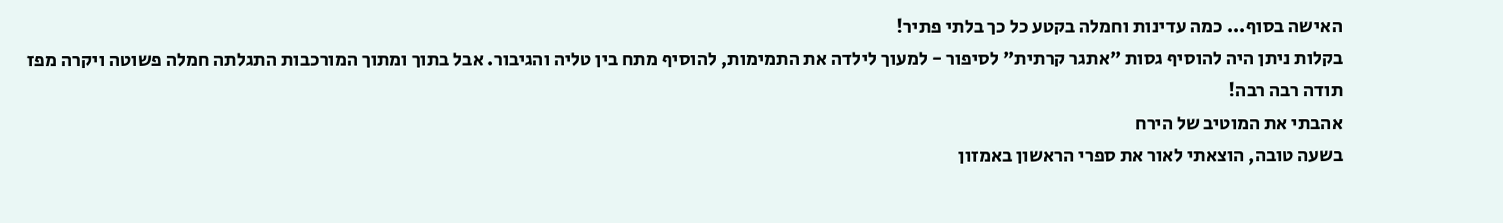האישה בסוף... כמה עדינות וחמלה בקטע כל כך בלתי פתיר!
בקלות ניתן היה להוסיף גסות "אתגר קרתית" לסיפור - למעוך לילדה את התמימות, להוסיף מתח בין טליה והגיבור. אבל בתוך ומתוך המורכבות התגלתה חמלה פשוטה ויקרה מפז
תודה רבה רבה!
אהבתי את המוטיב של הירח
בשעה טובה, הוצאתי לאור את ספרי הראשון באמזון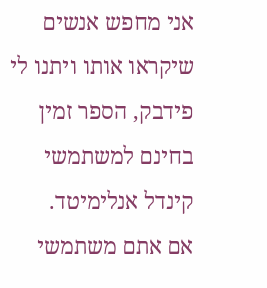אני מחפש אנשים שיקראו אותו ויתנו לי פידבק, הספר זמין בחינם למשתמשי קינדל אנלימיטד.
אם אתם משתמשי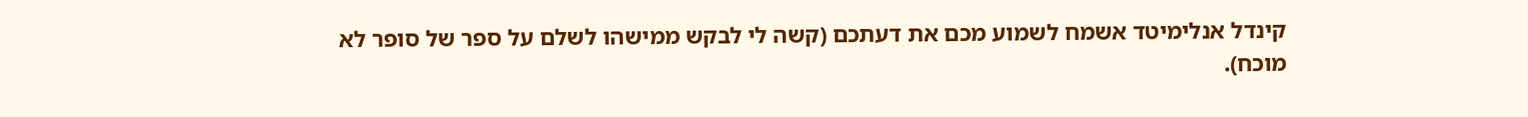קינדל אנלימיטד אשמח לשמוע מכם את דעתכם (קשה לי לבקש ממישהו לשלם על ספר של סופר לא מוכח).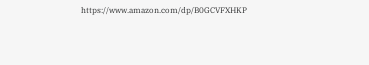https://www.amazon.com/dp/B0GCVFXHKP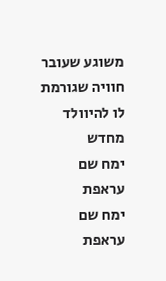משוגע שעובר חוויה שגורמת לו להיוולד מחדש
ימח שם עראפת
ימח שם עראפת